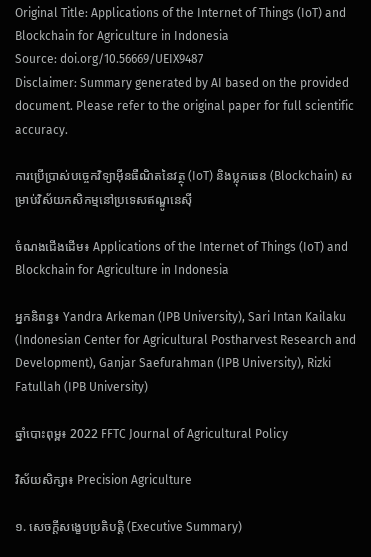Original Title: Applications of the Internet of Things (IoT) and Blockchain for Agriculture in Indonesia
Source: doi.org/10.56669/UEIX9487
Disclaimer: Summary generated by AI based on the provided document. Please refer to the original paper for full scientific accuracy.

ការប្រើប្រាស់បច្ចេកវិទ្យាអ៊ីនធឺណិតនៃវត្ថុ (IoT) និងប្លុកឆេន (Blockchain) សម្រាប់វិស័យកសិកម្មនៅប្រទេសឥណ្ឌូនេស៊ី

ចំណងជើងដើម៖ Applications of the Internet of Things (IoT) and Blockchain for Agriculture in Indonesia

អ្នកនិពន្ធ៖ Yandra Arkeman (IPB University), Sari Intan Kailaku (Indonesian Center for Agricultural Postharvest Research and Development), Ganjar Saefurahman (IPB University), Rizki Fatullah (IPB University)

ឆ្នាំបោះពុម្ព៖ 2022 FFTC Journal of Agricultural Policy

វិស័យសិក្សា៖ Precision Agriculture

១. សេចក្តីសង្ខេបប្រតិបត្តិ (Executive Summary)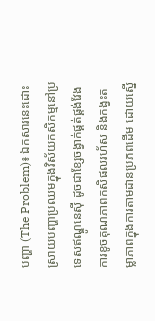បញ្ហា (The Problem)៖ ឯកសារនេះដោះស្រាយបញ្ហាប្រឈមក្នុងវិស័យកសិកម្មនៅប្រទេសឥណ្ឌូនេស៊ី ដូចជាខ្សែចង្វាក់ផ្គត់ផ្គង់វែង ការខូចគុណភាពកសិផលរហ័ស និងកង្វះតម្លាភាពក្នុងការតាមដានប្រភពដើម ដោយស្នើ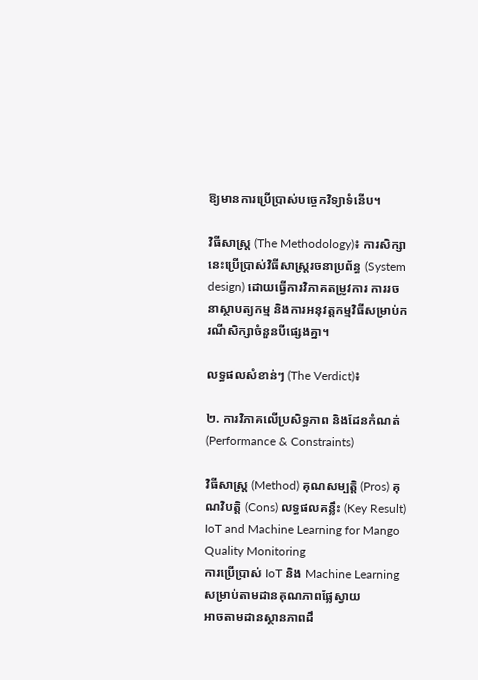ឱ្យមានការប្រើប្រាស់បច្ចេកវិទ្យាទំនើប។

វិធីសាស្ត្រ (The Methodology)៖ ការសិក្សានេះប្រើប្រាស់វិធីសាស្ត្ររចនាប្រព័ន្ធ (System design) ដោយធ្វើការវិភាគតម្រូវការ ការរចនាស្ថាបត្យកម្ម និងការអនុវត្តកម្មវិធីសម្រាប់ករណីសិក្សាចំនួនបីផ្សេងគ្នា។

លទ្ធផលសំខាន់ៗ (The Verdict)៖

២. ការវិភាគលើប្រសិទ្ធភាព និងដែនកំណត់ (Performance & Constraints)

វិធីសាស្ត្រ (Method) គុណសម្បត្តិ (Pros) គុណវិបត្តិ (Cons) លទ្ធផលគន្លឹះ (Key Result)
IoT and Machine Learning for Mango Quality Monitoring
ការប្រើប្រាស់ IoT និង Machine Learning សម្រាប់តាមដានគុណភាពផ្លែស្វាយ
អាចតាមដានស្ថានភាពដឹ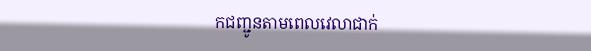កជញ្ជូនតាមពេលវេលាជាក់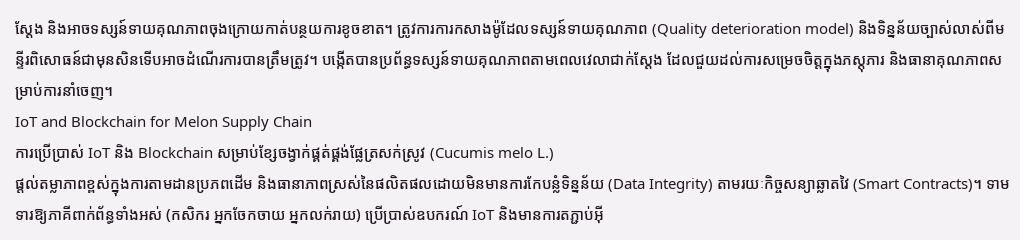ស្តែង និងអាចទស្សន៍ទាយគុណភាពចុងក្រោយកាត់បន្ថយការខូចខាត។ ត្រូវការការកសាងម៉ូដែលទស្សន៍ទាយគុណភាព (Quality deterioration model) និងទិន្នន័យច្បាស់លាស់ពីមន្ទីរពិសោធន៍ជាមុនសិនទើបអាចដំណើរការបានត្រឹមត្រូវ។ បង្កើតបានប្រព័ន្ធទស្សន៍ទាយគុណភាពតាមពេលវេលាជាក់ស្តែង ដែលជួយដល់ការសម្រេចចិត្តក្នុងភស្តុភារ និងធានាគុណភាពសម្រាប់ការនាំចេញ។
IoT and Blockchain for Melon Supply Chain
ការប្រើប្រាស់ IoT និង Blockchain សម្រាប់ខ្សែចង្វាក់ផ្គត់ផ្គង់ផ្លែត្រសក់ស្រូវ (Cucumis melo L.)
ផ្តល់តម្លាភាពខ្ពស់ក្នុងការតាមដានប្រភពដើម និងធានាភាពស្រស់នៃផលិតផលដោយមិនមានការកែបន្លំទិន្នន័យ (Data Integrity) តាមរយៈកិច្ចសន្យាឆ្លាតវៃ (Smart Contracts)។ ទាមទារឱ្យភាគីពាក់ព័ន្ធទាំងអស់ (កសិករ អ្នកចែកចាយ អ្នកលក់រាយ) ប្រើប្រាស់ឧបករណ៍ IoT និងមានការតភ្ជាប់អ៊ី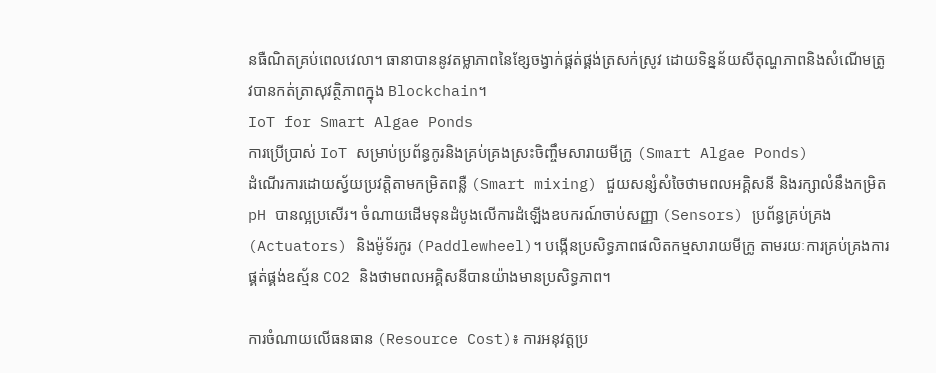នធឺណិតគ្រប់ពេលវេលា។ ធានាបាននូវតម្លាភាពនៃខ្សែចង្វាក់ផ្គត់ផ្គង់ត្រសក់ស្រូវ ដោយទិន្នន័យសីតុណ្ហភាពនិងសំណើមត្រូវបានកត់ត្រាសុវត្ថិភាពក្នុង Blockchain។
IoT for Smart Algae Ponds
ការប្រើប្រាស់ IoT សម្រាប់ប្រព័ន្ធកូរនិងគ្រប់គ្រងស្រះចិញ្ចឹមសារាយមីក្រូ (Smart Algae Ponds)
ដំណើរការដោយស្វ័យប្រវត្តិតាមកម្រិតពន្លឺ (Smart mixing) ជួយសន្សំសំចៃថាមពលអគ្គិសនី និងរក្សាលំនឹងកម្រិត pH បានល្អប្រសើរ។ ចំណាយដើមទុនដំបូងលើការដំឡើងឧបករណ៍ចាប់សញ្ញា (Sensors) ប្រព័ន្ធគ្រប់គ្រង (Actuators) និងម៉ូទ័រកូរ (Paddlewheel)។ បង្កើនប្រសិទ្ធភាពផលិតកម្មសារាយមីក្រូ តាមរយៈការគ្រប់គ្រងការផ្គត់ផ្គង់ឧស្ម័ន CO2 និងថាមពលអគ្គិសនីបានយ៉ាងមានប្រសិទ្ធភាព។

ការចំណាយលើធនធាន (Resource Cost)៖ ការអនុវត្តប្រ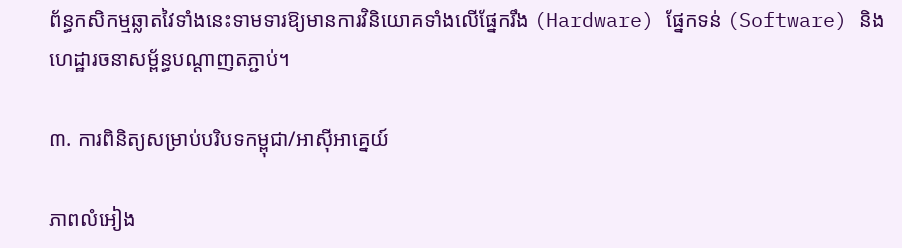ព័ន្ធកសិកម្មឆ្លាតវៃទាំងនេះទាមទារឱ្យមានការវិនិយោគទាំងលើផ្នែករឹង (Hardware) ផ្នែកទន់ (Software) និងហេដ្ឋារចនាសម្ព័ន្ធបណ្តាញតភ្ជាប់។

៣. ការពិនិត្យសម្រាប់បរិបទកម្ពុជា/អាស៊ីអាគ្នេយ៍

ភាពលំអៀង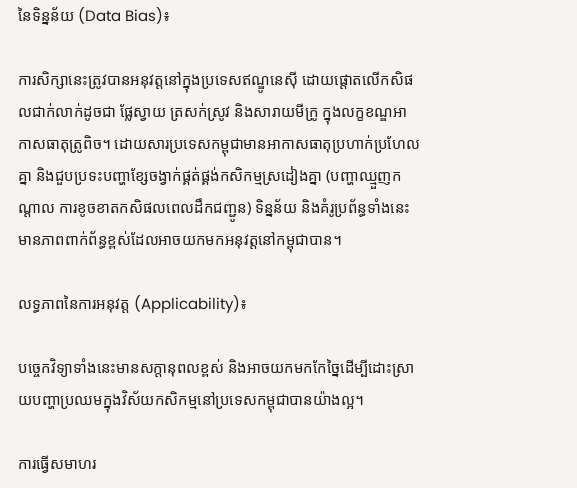នៃទិន្នន័យ (Data Bias)៖

ការសិក្សានេះត្រូវបានអនុវត្តនៅក្នុងប្រទេសឥណ្ឌូនេស៊ី ដោយផ្តោតលើកសិផលជាក់លាក់ដូចជា ផ្លែស្វាយ ត្រសក់ស្រូវ និងសារាយមីក្រូ ក្នុងលក្ខខណ្ឌអាកាសធាតុត្រូពិច។ ដោយសារប្រទេសកម្ពុជាមានអាកាសធាតុប្រហាក់ប្រហែលគ្នា និងជួបប្រទះបញ្ហាខ្សែចង្វាក់ផ្គត់ផ្គង់កសិកម្មស្រដៀងគ្នា (បញ្ហាឈ្មួញកណ្តាល ការខូចខាតកសិផលពេលដឹកជញ្ជូន) ទិន្នន័យ និងគំរូប្រព័ន្ធទាំងនេះមានភាពពាក់ព័ន្ធខ្ពស់ដែលអាចយកមកអនុវត្តនៅកម្ពុជាបាន។

លទ្ធភាពនៃការអនុវត្ត (Applicability)៖

បច្ចេកវិទ្យាទាំងនេះមានសក្តានុពលខ្ពស់ និងអាចយកមកកែច្នៃដើម្បីដោះស្រាយបញ្ហាប្រឈមក្នុងវិស័យកសិកម្មនៅប្រទេសកម្ពុជាបានយ៉ាងល្អ។

ការធ្វើសមាហរ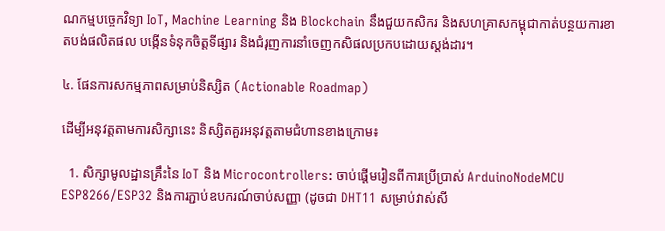ណកម្មបច្ចេកវិទ្យា IoT, Machine Learning និង Blockchain នឹងជួយកសិករ និងសហគ្រាសកម្ពុជាកាត់បន្ថយការខាតបង់ផលិតផល បង្កើនទំនុកចិត្តទីផ្សារ និងជំរុញការនាំចេញកសិផលប្រកបដោយស្តង់ដារ។

៤. ផែនការសកម្មភាពសម្រាប់និស្សិត (Actionable Roadmap)

ដើម្បីអនុវត្តតាមការសិក្សានេះ និស្សិតគួរអនុវត្តតាមជំហានខាងក្រោម៖

  1. សិក្សាមូលដ្ឋានគ្រឹះនៃ IoT និង Microcontrollers: ចាប់ផ្តើមរៀនពីការប្រើប្រាស់ ArduinoNodeMCU ESP8266/ESP32 និងការភ្ជាប់ឧបករណ៍ចាប់សញ្ញា (ដូចជា DHT11 សម្រាប់វាស់សី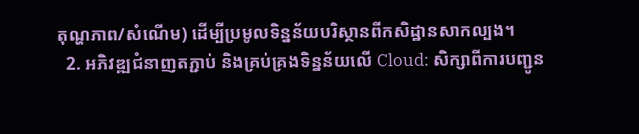តុណ្ហភាព/សំណើម) ដើម្បីប្រមូលទិន្នន័យបរិស្ថានពីកសិដ្ឋានសាកល្បង។
  2. អភិវឌ្ឍជំនាញតភ្ជាប់ និងគ្រប់គ្រងទិន្នន័យលើ Cloud: សិក្សាពីការបញ្ជូន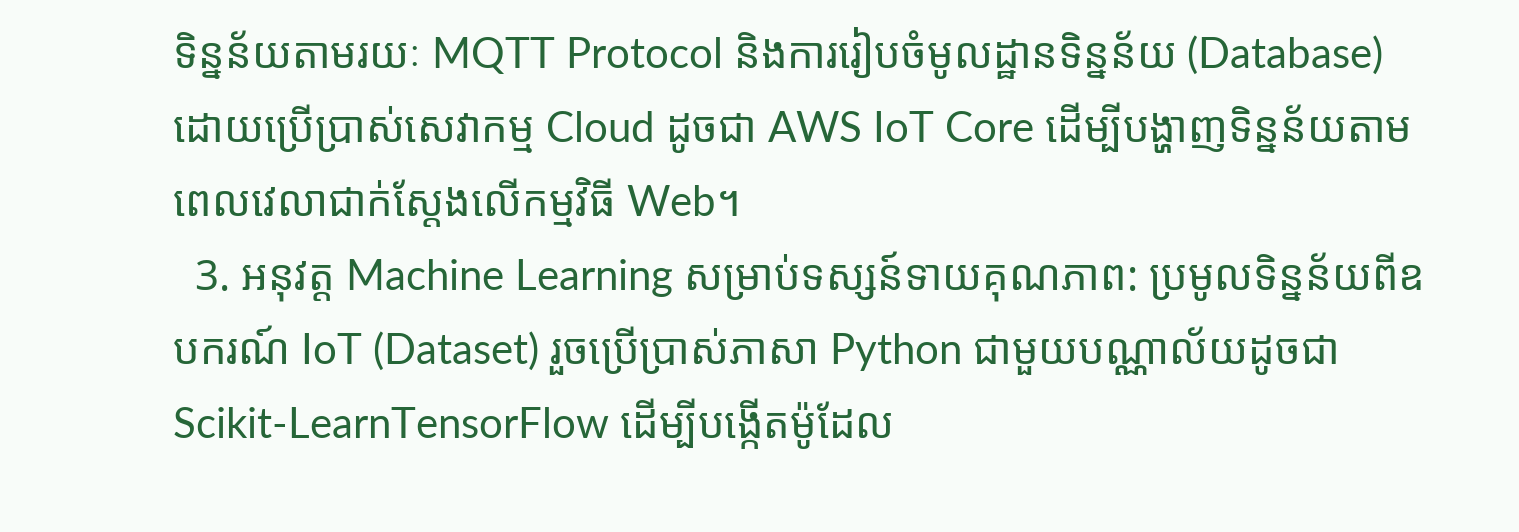ទិន្នន័យតាមរយៈ MQTT Protocol និងការរៀបចំមូលដ្ឋានទិន្នន័យ (Database) ដោយប្រើប្រាស់សេវាកម្ម Cloud ដូចជា AWS IoT Core ដើម្បីបង្ហាញទិន្នន័យតាមពេលវេលាជាក់ស្តែងលើកម្មវិធី Web។
  3. អនុវត្ត Machine Learning សម្រាប់ទស្សន៍ទាយគុណភាព: ប្រមូលទិន្នន័យពីឧបករណ៍ IoT (Dataset) រួចប្រើប្រាស់ភាសា Python ជាមួយបណ្ណាល័យដូចជា Scikit-LearnTensorFlow ដើម្បីបង្កើតម៉ូដែល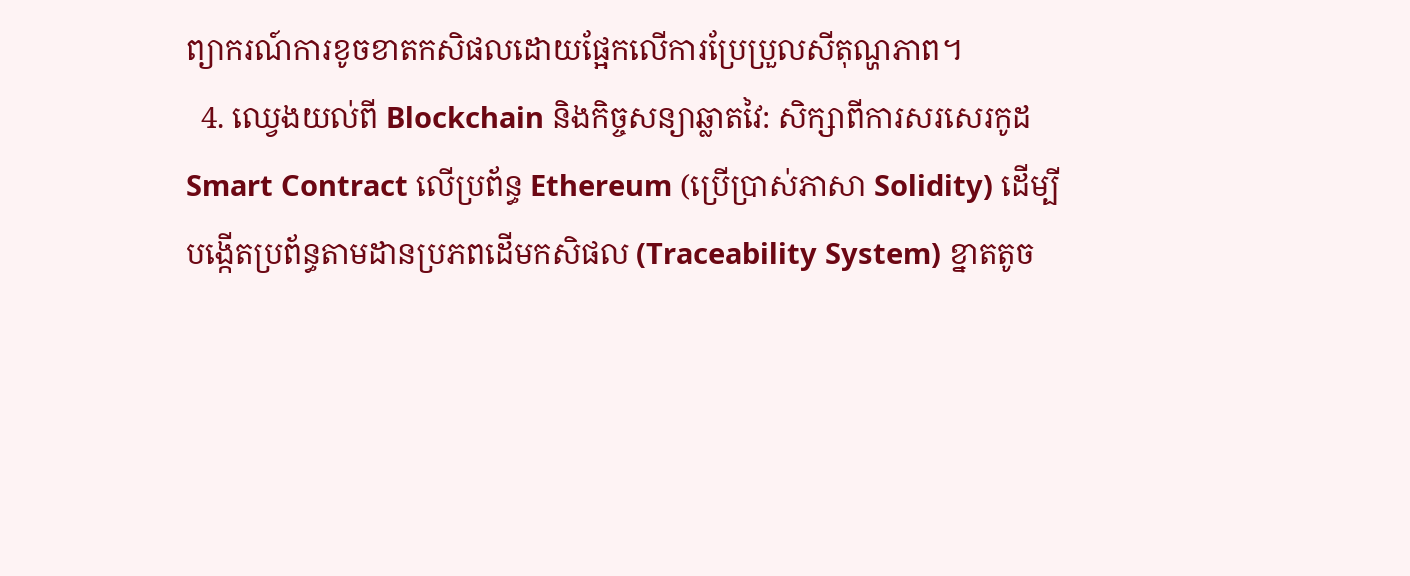ព្យាករណ៍ការខូចខាតកសិផលដោយផ្អែកលើការប្រែប្រួលសីតុណ្ហភាព។
  4. ឈ្វេងយល់ពី Blockchain និងកិច្ចសន្យាឆ្លាតវៃ: សិក្សាពីការសរសេរកូដ Smart Contract លើប្រព័ន្ធ Ethereum (ប្រើប្រាស់ភាសា Solidity) ដើម្បីបង្កើតប្រព័ន្ធតាមដានប្រភពដើមកសិផល (Traceability System) ខ្នាតតូច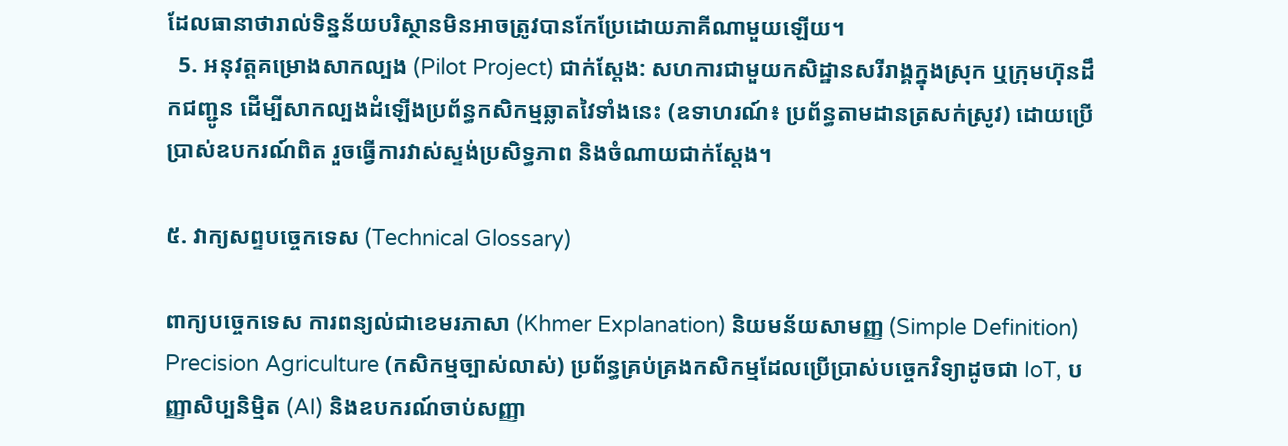ដែលធានាថារាល់ទិន្នន័យបរិស្ថានមិនអាចត្រូវបានកែប្រែដោយភាគីណាមួយឡើយ។
  5. អនុវត្តគម្រោងសាកល្បង (Pilot Project) ជាក់ស្តែង: សហការជាមួយកសិដ្ឋានសរីរាង្គក្នុងស្រុក ឬក្រុមហ៊ុនដឹកជញ្ជូន ដើម្បីសាកល្បងដំឡើងប្រព័ន្ធកសិកម្មឆ្លាតវៃទាំងនេះ (ឧទាហរណ៍៖ ប្រព័ន្ធតាមដានត្រសក់ស្រូវ) ដោយប្រើប្រាស់ឧបករណ៍ពិត រួចធ្វើការវាស់ស្ទង់ប្រសិទ្ធភាព និងចំណាយជាក់ស្តែង។

៥. វាក្យសព្ទបច្ចេកទេស (Technical Glossary)

ពាក្យបច្ចេកទេស ការពន្យល់ជាខេមរភាសា (Khmer Explanation) និយមន័យសាមញ្ញ (Simple Definition)
Precision Agriculture (កសិកម្មច្បាស់លាស់) ប្រព័ន្ធគ្រប់គ្រងកសិកម្មដែលប្រើប្រាស់បច្ចេកវិទ្យាដូចជា IoT, បញ្ញាសិប្បនិម្មិត (AI) និងឧបករណ៍ចាប់សញ្ញា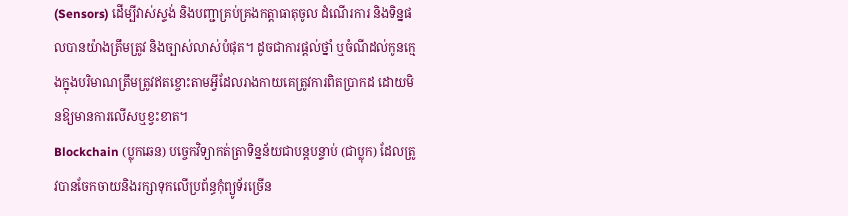(Sensors) ដើម្បីវាស់ស្ទង់ និងបញ្ជាគ្រប់គ្រងកត្តាធាតុចូល ដំណើរការ និងទិន្នផលបានយ៉ាងត្រឹមត្រូវ និងច្បាស់លាស់បំផុត។ ដូចជាការផ្តល់ថ្នាំ ឬចំណីដល់កូនក្មេងក្នុងបរិមាណត្រឹមត្រូវឥតខ្ចោះតាមអ្វីដែលរាងកាយគេត្រូវការពិតប្រាកដ ដោយមិនឱ្យមានការលើសឬខ្វះខាត។
Blockchain (ប្លុកឆេន) បច្ចេកវិទ្យាកត់ត្រាទិន្នន័យជាបន្តបន្ទាប់ (ជាប្លុក) ដែលត្រូវបានចែកចាយនិងរក្សាទុកលើប្រព័ន្ធកុំព្យូទ័រច្រើន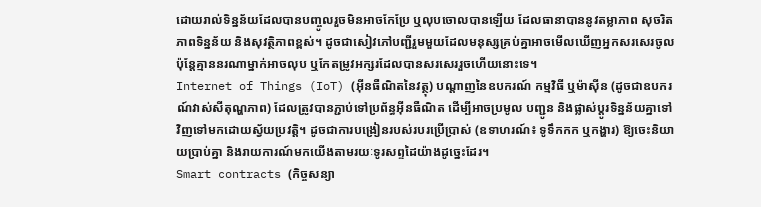ដោយរាល់ទិន្នន័យដែលបានបញ្ចូលរួចមិនអាចកែប្រែ ឬលុបចោលបានឡើយ ដែលធានាបាននូវតម្លាភាព សុចរិតភាពទិន្នន័យ និងសុវត្ថិភាពខ្ពស់។ ដូចជាសៀវភៅបញ្ជីរួមមួយដែលមនុស្សគ្រប់គ្នាអាចមើលឃើញអ្នកសរសេរចូល ប៉ុន្តែគ្មាននរណាម្នាក់អាចលុប ឬកែតម្រូវអក្សរដែលបានសរសេររួចហើយនោះទេ។
Internet of Things (IoT) (អ៊ីនធឺណិតនៃវត្ថុ) បណ្តាញនៃឧបករណ៍ កម្មវិធី ឬម៉ាស៊ីន (ដូចជាឧបករណ៍វាស់សីតុណ្ហភាព) ដែលត្រូវបានភ្ជាប់ទៅប្រព័ន្ធអ៊ីនធឺណិត ដើម្បីអាចប្រមូល បញ្ជូន និងផ្លាស់ប្តូរទិន្នន័យគ្នាទៅវិញទៅមកដោយស្វ័យប្រវត្តិ។ ដូចជាការបង្រៀនរបស់របរប្រើប្រាស់ (ឧទាហរណ៍៖ ទូទឹកកក ឬកង្ហារ) ឱ្យចេះនិយាយប្រាប់គ្នា និងរាយការណ៍មកយើងតាមរយៈទូរសព្ទដៃយ៉ាងដូច្នេះដែរ។
Smart contracts (កិច្ចសន្យា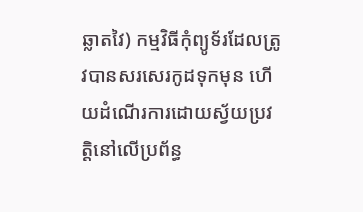ឆ្លាតវៃ) កម្មវិធីកុំព្យូទ័រដែលត្រូវបានសរសេរកូដទុកមុន ហើយដំណើរការដោយស្វ័យប្រវត្តិនៅលើប្រព័ន្ធ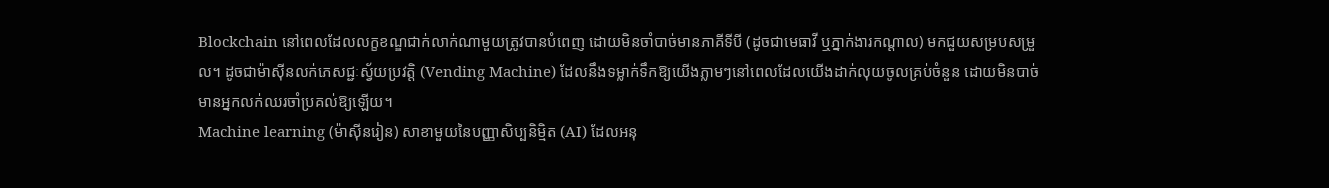Blockchain នៅពេលដែលលក្ខខណ្ឌជាក់លាក់ណាមួយត្រូវបានបំពេញ ដោយមិនចាំបាច់មានភាគីទីបី (ដូចជាមេធាវី ឬភ្នាក់ងារកណ្តាល) មកជួយសម្របសម្រួល។ ដូចជាម៉ាស៊ីនលក់ភេសជ្ជៈស្វ័យប្រវត្តិ (Vending Machine) ដែលនឹងទម្លាក់ទឹកឱ្យយើងភ្លាមៗនៅពេលដែលយើងដាក់លុយចូលគ្រប់ចំនួន ដោយមិនបាច់មានអ្នកលក់ឈរចាំប្រគល់ឱ្យឡើយ។
Machine learning (ម៉ាស៊ីនរៀន) សាខាមួយនៃបញ្ញាសិប្បនិម្មិត (AI) ដែលអនុ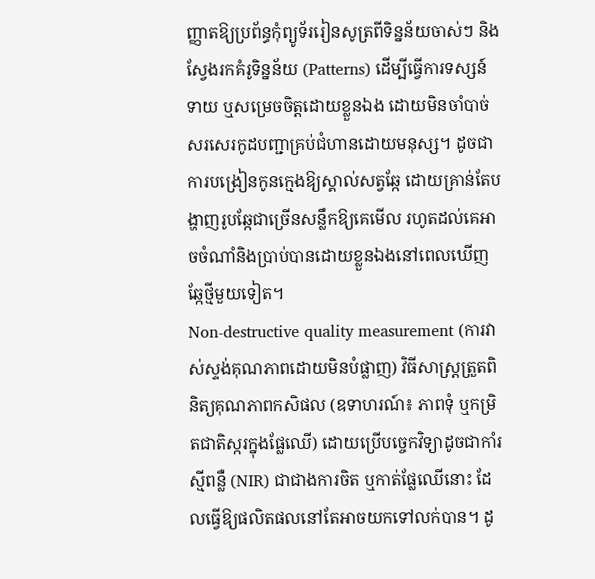ញ្ញាតឱ្យប្រព័ន្ធកុំព្យូទ័ររៀនសូត្រពីទិន្នន័យចាស់ៗ និងស្វែងរកគំរូទិន្នន័យ (Patterns) ដើម្បីធ្វើការទស្សន៍ទាយ ឬសម្រេចចិត្តដោយខ្លួនឯង ដោយមិនចាំបាច់សរសេរកូដបញ្ជាគ្រប់ជំហានដោយមនុស្ស។ ដូចជាការបង្រៀនកូនក្មេងឱ្យស្គាល់សត្វឆ្កែ ដោយគ្រាន់តែបង្ហាញរូបឆ្កែជាច្រើនសន្លឹកឱ្យគេមើល រហូតដល់គេអាចចំណាំនិងប្រាប់បានដោយខ្លួនឯងនៅពេលឃើញឆ្កែថ្មីមួយទៀត។
Non-destructive quality measurement (ការវាស់ស្ទង់គុណភាពដោយមិនបំផ្លាញ) វិធីសាស្ត្រត្រួតពិនិត្យគុណភាពកសិផល (ឧទាហរណ៍៖ ភាពទុំ ឬកម្រិតជាតិស្ករក្នុងផ្លែឈើ) ដោយប្រើបច្ចេកវិទ្យាដូចជាកាំរស្មីពន្លឺ (NIR) ជាជាងការចិត ឬកាត់ផ្លែឈើនោះ ដែលធ្វើឱ្យផលិតផលនៅតែអាចយកទៅលក់បាន។ ដូ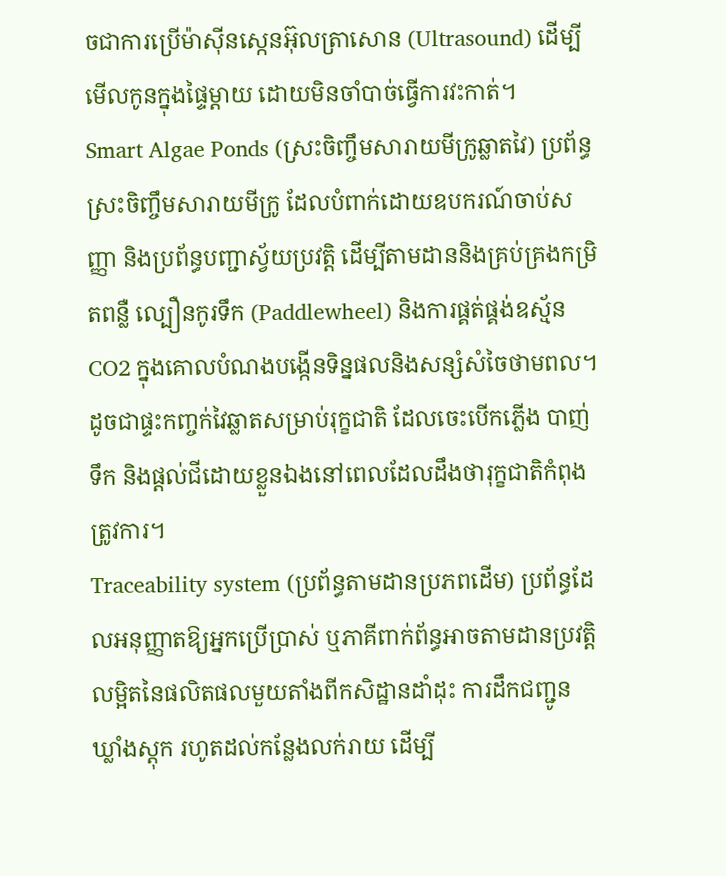ចជាការប្រើម៉ាស៊ីនស្កេនអ៊ុលត្រាសោន (Ultrasound) ដើម្បីមើលកូនក្នុងផ្ទៃម្តាយ ដោយមិនចាំបាច់ធ្វើការវះកាត់។
Smart Algae Ponds (ស្រះចិញ្ចឹមសារាយមីក្រូឆ្លាតវៃ) ប្រព័ន្ធស្រះចិញ្ចឹមសារាយមីក្រូ ដែលបំពាក់ដោយឧបករណ៍ចាប់សញ្ញា និងប្រព័ន្ធបញ្ជាស្វ័យប្រវត្តិ ដើម្បីតាមដាននិងគ្រប់គ្រងកម្រិតពន្លឺ ល្បឿនកូរទឹក (Paddlewheel) និងការផ្គត់ផ្គង់ឧស្ម័ន CO2 ក្នុងគោលបំណងបង្កើនទិន្នផលនិងសន្សំសំចៃថាមពល។ ដូចជាផ្ទះកញ្ចក់វៃឆ្លាតសម្រាប់រុក្ខជាតិ ដែលចេះបើកភ្លើង បាញ់ទឹក និងផ្តល់ជីដោយខ្លួនឯងនៅពេលដែលដឹងថារុក្ខជាតិកំពុងត្រូវការ។
Traceability system (ប្រព័ន្ធតាមដានប្រភពដើម) ប្រព័ន្ធដែលអនុញ្ញាតឱ្យអ្នកប្រើប្រាស់ ឬភាគីពាក់ព័ន្ធអាចតាមដានប្រវត្តិលម្អិតនៃផលិតផលមួយតាំងពីកសិដ្ឋានដាំដុះ ការដឹកជញ្ជូន ឃ្លាំងស្តុក រហូតដល់កន្លែងលក់រាយ ដើម្បី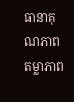ធានាគុណភាព តម្លាភាព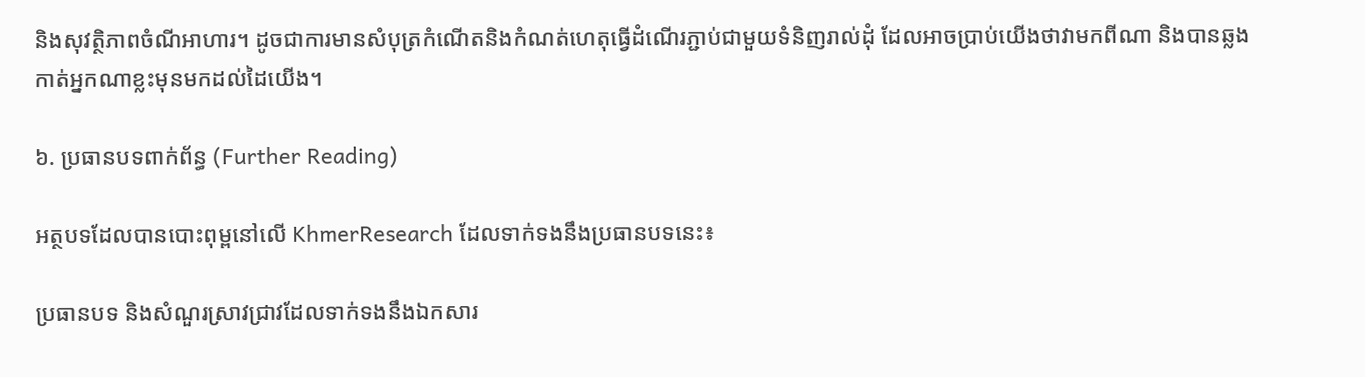និងសុវត្ថិភាពចំណីអាហារ។ ដូចជាការមានសំបុត្រកំណើតនិងកំណត់ហេតុធ្វើដំណើរភ្ជាប់ជាមួយទំនិញរាល់ដុំ ដែលអាចប្រាប់យើងថាវាមកពីណា និងបានឆ្លងកាត់អ្នកណាខ្លះមុនមកដល់ដៃយើង។

៦. ប្រធានបទពាក់ព័ន្ធ (Further Reading)

អត្ថបទដែលបានបោះពុម្ពនៅលើ KhmerResearch ដែលទាក់ទងនឹងប្រធានបទនេះ៖

ប្រធានបទ និងសំណួរស្រាវជ្រាវដែលទាក់ទងនឹងឯកសារ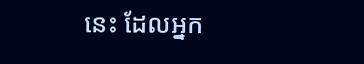នេះ ដែលអ្នក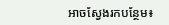អាចស្វែងរកបន្ថែម៖